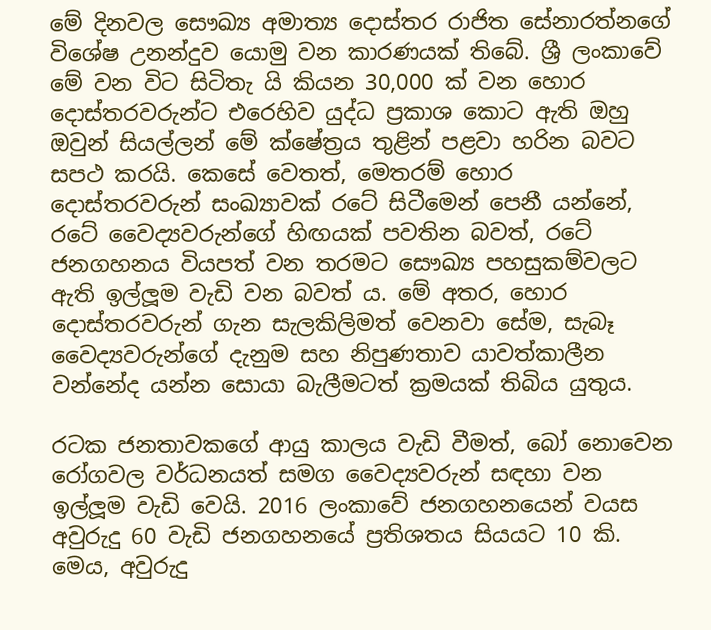මේ දිනවල සෞඛ්‍ය අමාත්‍ය දොස්තර රාජිත සේනාරත්නගේ විශේෂ උනන්දුව යොමු වන කාරණයක් තිබේ. ශ්‍රී ලංකාවේ මේ වන විට සිටිතැ යි කියන 30,000 ක් වන හොර දොස්තරවරුන්ට එරෙහිව යුද්ධ ප්‍රකාශ කොට ඇති ඔහු ඔවුන් සියල්ලන් මේ ක්ෂේත්‍රය තුළින් පළවා හරින බවට සපථ කරයි. කෙසේ වෙතත්, මෙතරම් හොර දොස්තරවරුන් සංඛ්‍යාවක් රටේ සිටීමෙන් පෙනී යන්නේ, රටේ වෛද්‍යවරුන්ගේ හිඟයක් පවතින බවත්, රටේ ජනගහනය වියපත් වන තරමට සෞඛ්‍ය පහසුකම්වලට ඇති ඉල්ලූම වැඩි වන බවත් ය. මේ අතර, හොර දොස්තරවරුන් ගැන සැලකිලිමත් වෙනවා සේම, සැබෑ වෛද්‍යවරුන්ගේ දැනුම සහ නිපුණතාව යාවත්කාලීන වන්නේද යන්න සොයා බැලීමටත් ක්‍රමයක් තිබිය යුතුය.

රටක ජනතාවකගේ ආයු කාලය වැඩි වීමත්, බෝ නොවෙන රෝගවල වර්ධනයත් සමග වෛද්‍යවරුන් සඳහා වන ඉල්ලූම වැඩි වෙයි. 2016 ලංකාවේ ජනගහනයෙන් වයස අවුරුදු 60 වැඩි ජනගහනයේ ප්‍රතිශතය සියයට 10 කි. මෙය, අවුරුදු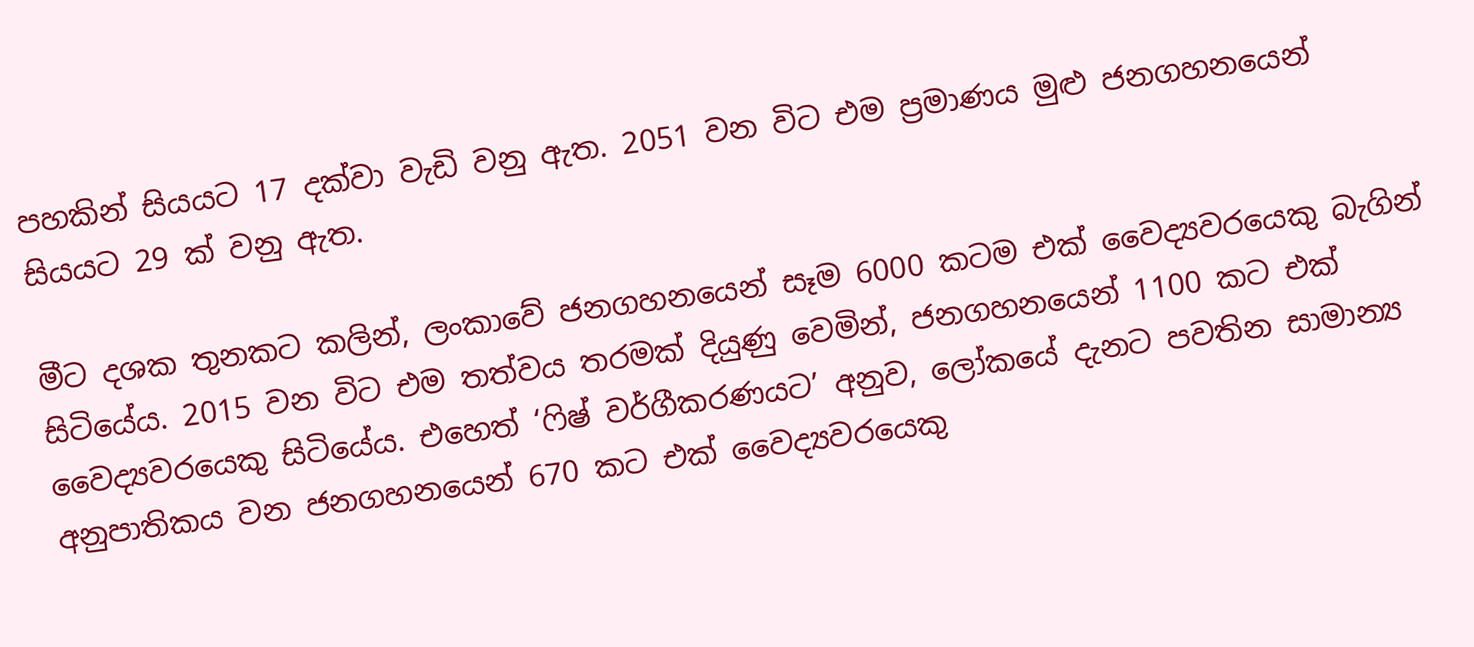පහකින් සියයට 17 දක්වා වැඩි වනු ඇත. 2051 වන විට එම ප්‍රමාණය මුළු ජනගහනයෙන් සියයට 29 ක් වනු ඇත.

මීට දශක තුනකට කලින්, ලංකාවේ ජනගහනයෙන් සෑම 6000 කටම එක් වෛද්‍යවරයෙකු බැගින් සිටියේය. 2015 වන විට එම තත්වය තරමක් දියුණු වෙමින්, ජනගහනයෙන් 1100 කට එක් වෛද්‍යවරයෙකු සිටියේය. එහෙත් ‘ෆිෂ් වර්ගීකරණයට’ අනුව, ලෝකයේ දැනට පවතින සාමාන්‍ය අනුපාතිකය වන ජනගහනයෙන් 670 කට එක් වෛද්‍යවරයෙකු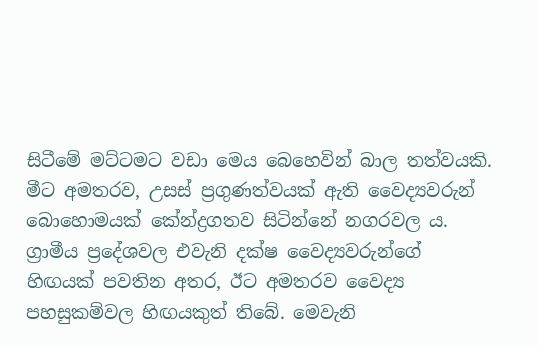සිටීමේ මට්ටමට වඩා මෙය බෙහෙවින් බාල තත්වයකි. මීට අමතරව, උසස් ප්‍රගුණත්වයක් ඇති වෛද්‍යවරුන් බොහොමයක් කේන්ද්‍රගතව සිටින්නේ නගරවල ය. ග්‍රාමීය ප්‍රදේශවල එවැනි දක්ෂ වෛද්‍යවරුන්ගේ හිඟයක් පවතින අතර, ඊට අමතරව වෛද්‍ය පහසුකම්වල හිඟයකුත් තිබේ. මෙවැනි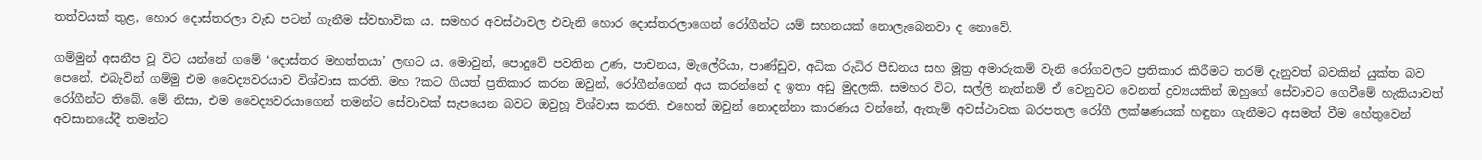තත්වයක් තුළ, හොර දොස්තරලා වැඩ පටන් ගැනීම ස්වභාවික ය. සමහර අවස්ථාවල එවැනි හොර දොස්තරලාගෙන් රෝගීන්ට යම් සහනයක් නොලැබෙනවා ද නොවේ.

ගම්මුන් අසනීප වූ විට යන්නේ ගමේ ‘දොස්තර මහත්තයා’ ලඟට ය. මොවුන්, පොදුවේ පවතින උණ, පාචනය, මැලේරියා, පාණ්ඩුව, අධික රුධිර පීඩනය සහ මූත්‍ර අමාරුකම් වැනි රෝගවලට ප්‍රතිකාර කිරීමට තරම් දැනුවත් බවකින් යුක්ත බව පෙනේ. එබැවින් ගම්මු එම වෛද්‍යවරයාව විශ්වාස කරති. මහ ?කට ගියත් ප්‍රතිකාර කරන ඔවුන්, රෝගීන්ගෙන් අය කරන්නේ ද ඉතා අඩු මුදලකි. සමහර විට, සල්ලි නැත්නම් ඒ වෙනුවට වෙනත් ද්‍රව්‍යයකින් ඔහුගේ සේවාවට ගෙවීමේ හැකියාවත් රෝගීන්ට තිබේ. මේ නිසා, එම වෛද්‍යවරයාගෙන් තමන්ට සේවාවක් සැපයෙන බවට ඔවුහූ විශ්වාස කරති. එහෙත් ඔවුන් නොදන්නා කාරණය වන්නේ, ඇතැම් අවස්ථාවක බරපතල රෝගී ලක්ෂණයක් හඳුනා ගැනීමට අසමත් වීම හේතුවෙන් අවසානයේදී තමන්ට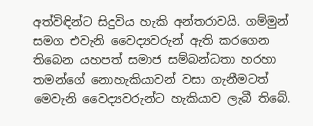අත්විඳින්ට සිදුවිය හැකි අන්තරාවයි. ගම්මුන් සමග එවැනි වෛද්‍යවරුන් ඇති කරගෙන තිබෙන යහපත් සමාජ සම්බන්ධතා හරහා තමන්ගේ නොහැකියාවන් වසා ගැනීමටත් මෙවැනි වෛද්‍යවරුන්ට හැකියාව ලැබී තිබේ.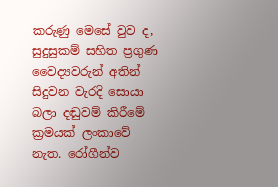කරුණු මෙසේ වුව ද, සුදුසුකම් සහිත ප්‍රගුණ වෛද්‍යවරුන් අතින් සිදුවන වැරදි සොයා බලා දඬුවම් කිරීමේ ක්‍රමයක් ලංකාවේ නැත. රෝගීන්ව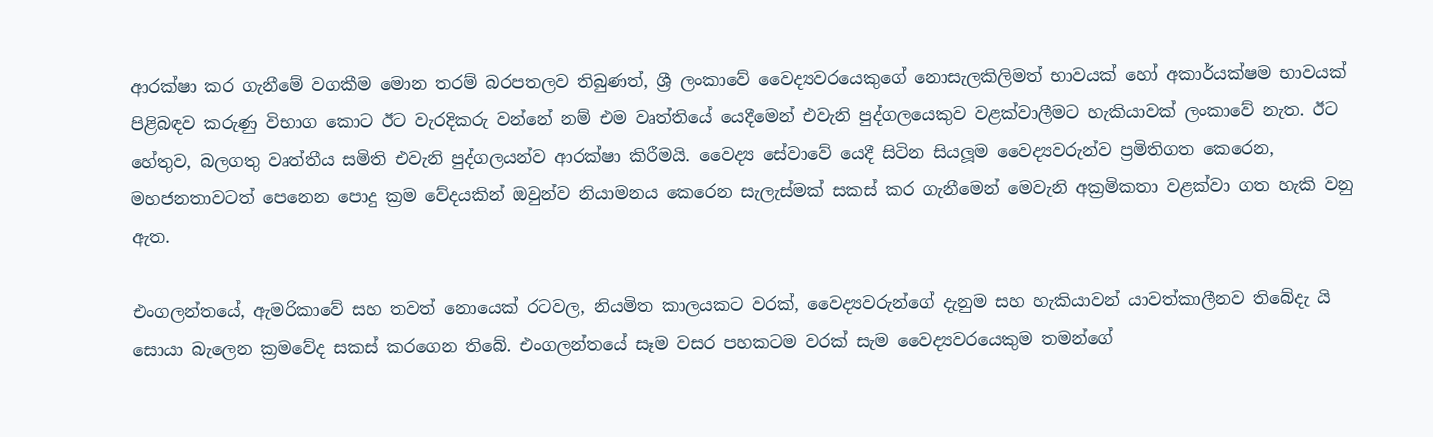ආරක්ෂා කර ගැනීමේ වගකීම මොන තරම් බරපතලව තිබුණත්, ශ්‍රී ලංකාවේ වෛද්‍යවරයෙකුගේ නොසැලකිලිමත් භාවයක් හෝ අකාර්යක්ෂම භාවයක් පිළිබඳව කරුණු විභාග කොට ඊට වැරදිකරු වන්නේ නම් එම වෘත්තියේ යෙදීමෙන් එවැනි පුද්ගලයෙකුව වළක්වාලීමට හැකියාවක් ලංකාවේ නැත. ඊට හේතුව, බලගතු වෘත්තීය සමිති එවැනි පුද්ගලයන්ව ආරක්ෂා කිරීමයි. වෛද්‍ය සේවාවේ යෙදී සිටින සියලූම වෛද්‍යවරුන්ව ප්‍රමිතිගත කෙරෙන, මහජනතාවටත් පෙනෙන පොදු ක්‍රම වේදයකින් ඔවුන්ව නියාමනය කෙරෙන සැලැස්මක් සකස් කර ගැනීමෙන් මෙවැනි අක්‍රමිකතා වළක්වා ගත හැකි වනු ඇත.

එංගලන්තයේ, ඇමරිකාවේ සහ තවත් නොයෙක් රටවල, නියමිත කාලයකට වරක්, වෛද්‍යවරුන්ගේ දැනුම සහ හැකියාවන් යාවත්කාලීනව තිබේදැ යි සොයා බැලෙන ක්‍රමවේද සකස් කරගෙන තිබේ. එංගලන්තයේ සෑම වසර පහකටම වරක් සැම වෛද්‍යවරයෙකුම තමන්ගේ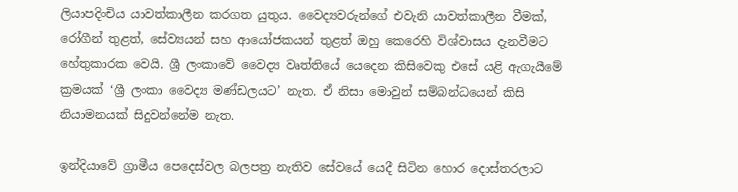ලියාපදිංචිය යාවත්කාලීන කරගත යුතුය. වෛද්‍යවරුන්ගේ එවැනි යාවත්කාලීන වීමක්, රෝගීන් තුළත්, සේව්‍යයන් සහ ආයෝජකයන් තුළත් ඔහු කෙරෙහි විශ්වාසය දැනවීමට හේතුකාරක වෙයි. ශ්‍රී ලංකාවේ වෛද්‍ය වෘත්තියේ යෙදෙන කිසිවෙකු එසේ යළි ඇගැයීමේ ක්‍රමයක් ‘ශ්‍රී ලංකා වෛද්‍ය මණ්ඩලයට’ නැත. ඒ නිසා මොවුන් සම්බන්ධයෙන් කිසි නියාමනයක් සිදුවන්නේම නැත.

ඉන්දියාවේ ග්‍රාමීය පෙදෙස්වල බලපත්‍ර නැතිව සේවයේ යෙදී සිටින හොර දොස්තරලාට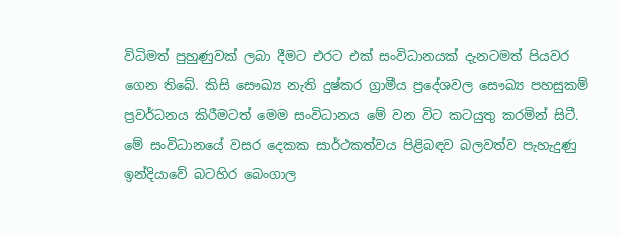විධිමත් පුහුණුවක් ලබා දීමට එරට එක් සංවිධානයක් දැනටමත් පියවර ගෙන තිබේ. කිසි සෞඛ්‍ය නැති දුෂ්කර ග්‍රාමීය ප්‍රදේශවල සෞඛ්‍ය පහසුකම් ප්‍රවර්ධනය කිරීමටත් මෙම සංවිධානය මේ වන විට කටයුතු කරමින් සිටී. මේ සංවිධානයේ වසර දෙකක සාර්ථකත්වය පිළිබඳව බලවත්ව පැහැදුණු ඉන්දියාවේ බටහිර බෙංගාල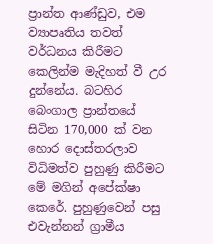ප්‍රාන්ත ආණ්ඩුව, එම ව්‍යාපෘතිය තවත් වර්ධනය කිරීමට කෙලින්ම මැදිහත් වී උර දුන්නේය. බටහිර බෙංගාල ප්‍රාන්තයේ සිටින 170,000 ක් වන හොර දොස්තරලාව විධිමත්ව පුහුණු කිරීමට මේ මගින් අපේක්ෂා කෙරේ. පුහුණුවෙන් පසු එවැන්නන් ග්‍රාමීය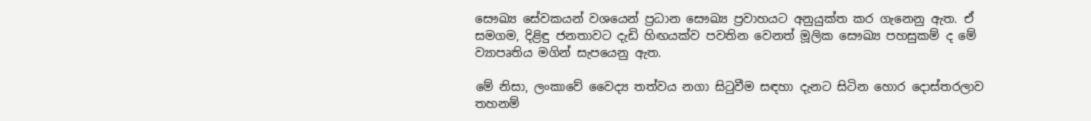සෞඛ්‍ය සේවකයන් වශයෙන් ප්‍රධාන සෞඛ්‍ය ප්‍රවාහයට අනුයුක්ත කර ගැනෙනු ඇත. ඒ සමගම, දිළිඳු ජනතාවට දැඩි හිඟයක්ව පවතින වෙනත් මූලික සෞඛ්‍ය පහසුකම් ද මේ ව්‍යාපෘතිය මගින් සැපයෙනු ඇත.

මේ නිසා, ලංකාවේ වෛද්‍ය තත්වය නගා සිටුවීම සඳහා දැනට සිටින හොර දොස්තරලාව තහනම්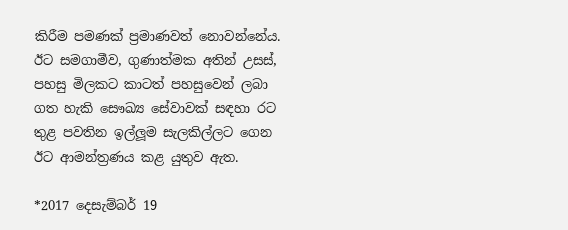කිරීම පමණක් ප්‍රමාණවත් නොවන්නේය. ඊට සමගාමීව, ගුණාත්මක අතින් උසස්, පහසු මිලකට කාටත් පහසුවෙන් ලබා ගත හැකි සෞඛ්‍ය සේවාවක් සඳහා රට තුළ පවතින ඉල්ලූම සැලකිල්ලට ගෙන ඊට ආමන්ත්‍රණය කළ යුතුව ඇත.

*2017 දෙසැම්බර් 19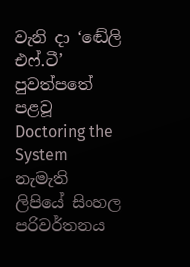වැනි දා ‘ඬේලි එෆ්.ටී’ පුවත්පතේ පළවූ Doctoring the System නැමැති ලිපියේ සිංහල පරිවර්තනය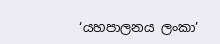‘යහපාලනය ලංකා’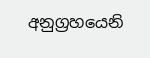අනුග්‍රහයෙනි